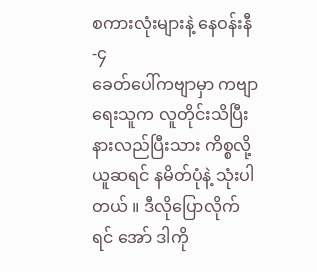စကားလုံးများနဲ့ နေဝန်းနီ -၄
ခေတ်ပေါ်ကဗျာမှာ ကဗျာရေးသူက လူတိုင်းသိပြီး နားလည်ပြီးသား ကိစ္စလို့ ယူဆရင် နမိတ်ပုံနဲ့ သုံးပါတယ် ။ ဒီလိုပြောလိုက်ရင် အော် ဒါကို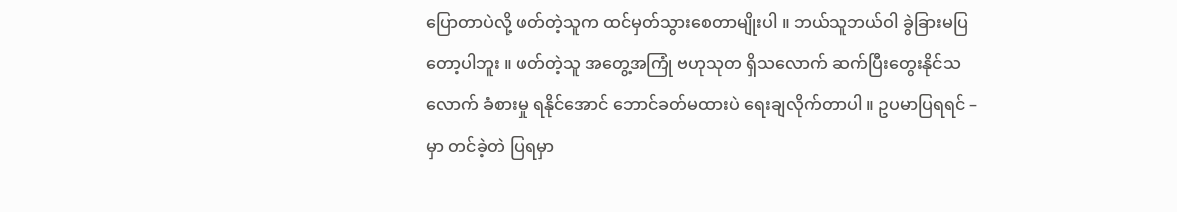ပြောတာပဲလို့ ဖတ်တဲ့သူက ထင်မှတ်သွားစေတာမျိုးပါ ။ ဘယ်သူဘယ်ဝါ ခွဲခြားမပြတော့ပါဘူး ။ ဖတ်တဲ့သူ အတွေ့အကြုံ ဗဟုသုတ ရှိသလောက် ဆက်ပြီးတွေးနိုင်သလောက် ခံစားမှု ရနိုင်အောင် ဘောင်ခတ်မထားပဲ ရေးချလိုက်တာပါ ။ ဥပမာပြရရင် –
မှာ တင်ခဲ့တဲ ပြရမှာ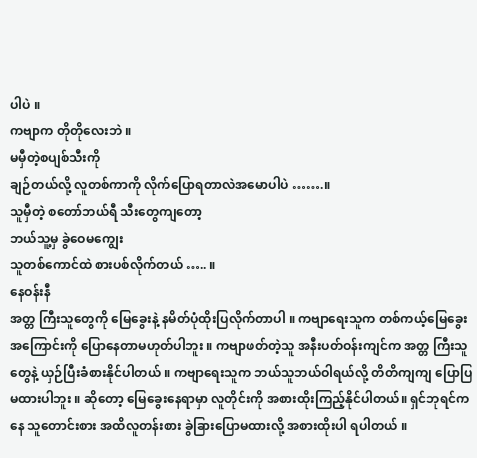ပါပဲ ။
ကဗျာက တိုတိုလေးဘဲ ။
မမှီတဲ့စပျစ်သီးကို
ချဉ်တယ်လို့ လူတစ်ကာကို လိုက်ပြောရတာလဲအမောပါပဲ …….။
သူမှီတဲ့ စတော်ဘယ်ရီ သီးတွေကျတော့
ဘယ်သူ့မှ ခွဲဝေမကျွေး
သူတစ်ကောင်ထဲ စားပစ်လိုက်တယ် ….. ။
နေဝန်းနီ
အတ္တ ကြီးသူတွေကို မြေခွေးနဲ့ နမိတ်ပုံထိုးပြလိုက်တာပါ ။ ကဗျာရေးသူက တစ်ကယ့်မြေခွေး အကြောင်းကို ပြောနေတာမဟုတ်ပါဘူး ။ ကဗျာဖတ်တဲ့သူ အနီးပတ်ဝန်းကျင်က အတ္တ ကြီးသူတွေနဲ့ ယှဉ်ပြီးခံစားနိုင်ပါတယ် ။ ကဗျာရေးသူက ဘယ်သူဘယ်ဝါရယ်လို့ တိတိကျကျ ပြောပြမထားပါဘူး ။ ဆိုတော့ မြေခွေးနေရာမှာ လူတိုင်းကို အစားထိုးကြည့်နိုင်ပါတယ်။ ရှင်ဘုရင်ကနေ သူတောင်းစား အထိလူတန်းစား ခွဲခြားပြောမထားလို့ အစားထိုးပါ ရပါတယ် ။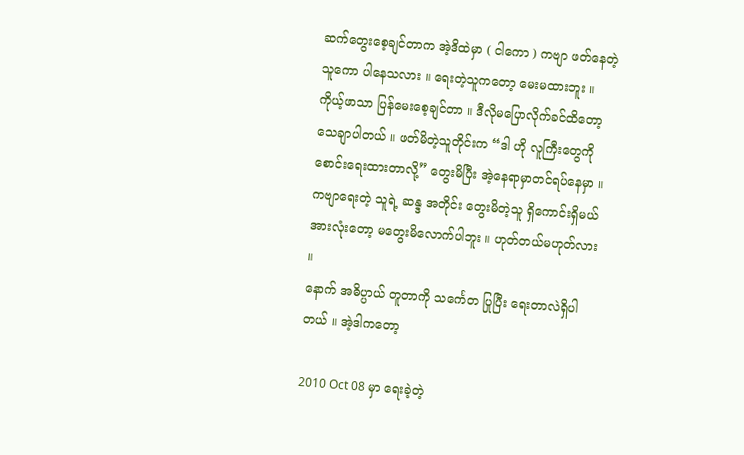ဆက်တွေးစေ့ချင်တာက အဲ့ဒိထဲမှာ ( ငါကော ) ကဗျာ ဖတ်နေတဲ့သူကော ပါနေသလား ။ ရေးတဲ့သူကတော့ မေးမထားဘူး ။ ကိုယ့်ဖာသာ ပြန်မေးစေ့ချင်တာ ။ ဒီလိုမပြောလိုက်ခင်ထိတော့ သေချာပါတယ် ။ ဖတ်မိတဲ့သူတိုင်းက “ဒါ ဟို လူကြီးတွေကို စောင်းရေးထားတာလို့” တွေးမိပြီး အဲ့နေရာမှာတင်ရပ်နေမှာ ။ ကဗျာရေးတဲ့ သူရဲ့ ဆန္ဒ အတိုင်း တွေးမိတဲ့သူ ရှိကောင်းရှိမယ် အားလုံးတော့ မတွေးမိလောက်ပါဘူး ။ ဟုတ်တယ်မဟုတ်လား ။
နောက် အဓိပ္ပာယ် တူတာကို သင်္ကေတ ပြုပြီး ရေးတာလဲရှိပါတယ် ။ အဲ့ဒါကတော့

2010 Oct 08 မှာ ရေးခဲ့တဲ့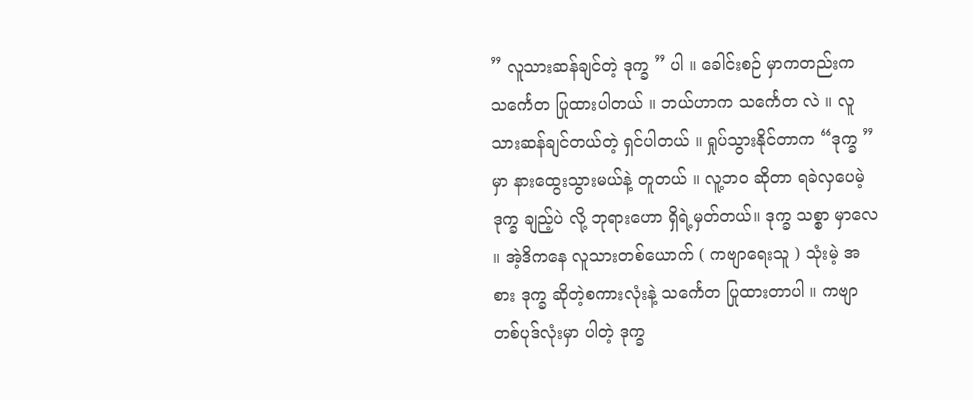” လူသားဆန်ချင်တဲ့ ဒုက္ခ ” ပါ ။ ခေါင်းစဉ် မှာကတည်းက သင်္ကေတ ပြုထားပါတယ် ။ ဘယ်ဟာက သင်္ကေတ လဲ ။ လူသားဆန်ချင်တယ်တဲ့ ရှင်ပါတယ် ။ ရှုပ်သွားနိုင်တာက “ဒုက္ခ ” မှာ နားထွေးသွားမယ်နဲ့ တူတယ် ။ လူ့ဘဝ ဆိုတာ ရခဲလှပေမဲ့ ဒုက္ခ ချည့်ပဲ လို့ ဘုရားဟော ရှိရဲ့မှတ်တယ်။ ဒုက္ခ သစ္စာ မှာလေ ။ အဲ့ဒိကနေ လူသားတစ်ယောက် ( ကဗျာရေးသူ ) သုံးမဲ့ အစား ဒုက္ခ ဆိုတဲ့စကားလုံးနဲ့ သင်္ကေတ ပြုထားတာပါ ။ ကဗျာတစ်ပုဒ်လုံးမှာ ပါတဲ့ ဒုက္ခ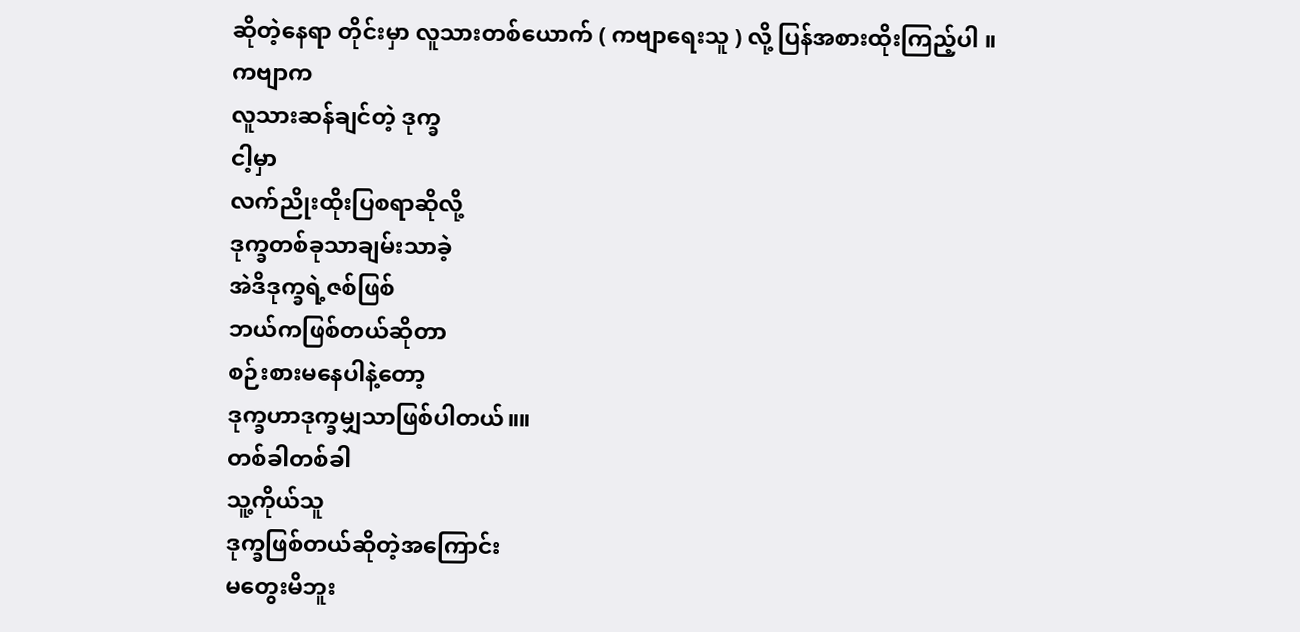ဆိုတဲ့နေရာ တိုင်းမှာ လူသားတစ်ယောက် ( ကဗျာရေးသူ ) လို့ ပြန်အစားထိုးကြည့်ပါ ။ ကဗျာက
လူသားဆန်ချင်တဲ့ ဒုက္ခ
ငါ့မှာ
လက်ညိုးထိုးပြစရာဆိုလို့
ဒုက္ခတစ်ခုသာချမ်းသာခဲ့
အဲဒိဒုက္ခရဲ့ဇစ်ဖြစ်
ဘယ်ကဖြစ်တယ်ဆိုတာ
စဉ်းစားမနေပါနဲ့တော့
ဒုက္ခဟာဒုက္ခမျှသာဖြစ်ပါတယ်။။
တစ်ခါတစ်ခါ
သူ့ကိုယ်သူ
ဒုက္ခဖြစ်တယ်ဆိုတဲ့အကြောင်း
မတွေးမိဘူး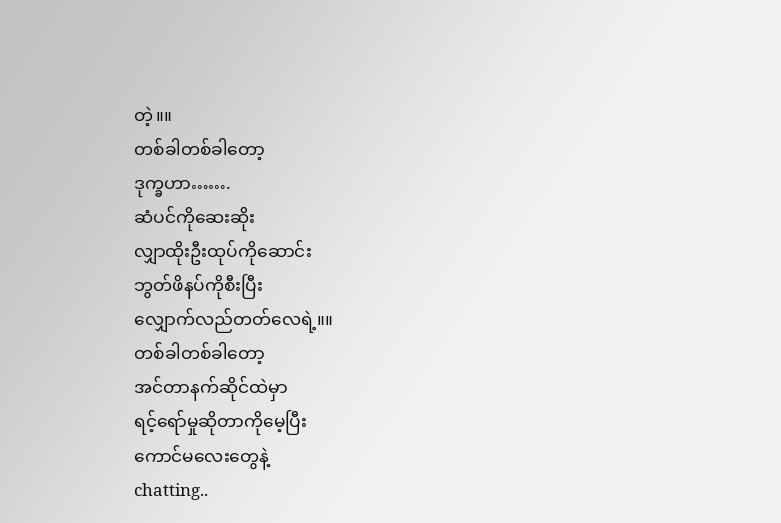တဲ့။။
တစ်ခါတစ်ခါတော့
ဒုက္ခဟာ…….
ဆံပင်ကိုဆေးဆိုး
လျှာထိုးဦးထုပ်ကိုဆောင်း
ဘွတ်ဖိနပ်ကိုစီးပြီး
လျှောက်လည်တတ်လေရဲ့။။
တစ်ခါတစ်ခါတော့
အင်တာနက်ဆိုင်ထဲမှာ
ရင့်ရော်မှုဆိုတာကိုမေ့ပြီး
ကောင်မလေးတွေနဲ့
chatting..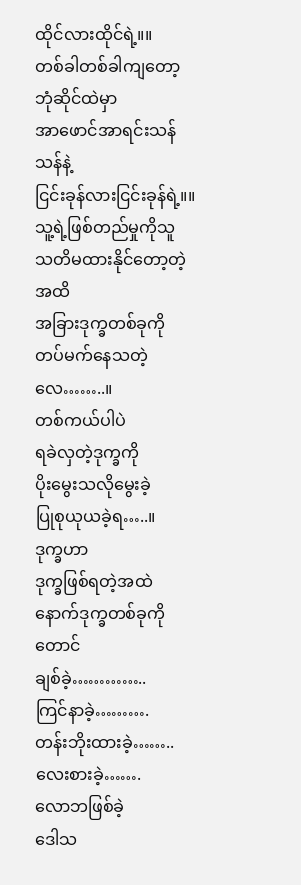ထိုင်လားထိုင်ရဲ့။။
တစ်ခါတစ်ခါကျတော့
ဘုံဆိုင်ထဲမှာ
အာဖောင်အာရင်းသန်သန်နဲ့
ငြင်းခုန်လားငြင်းခုန်ရဲ့။။
သူ့ရဲ့ဖြစ်တည်မှုကိုသူ
သတိမထားနိုင်တော့တဲ့အထိ
အခြားဒုက္ခတစ်ခုကို
တပ်မက်နေသတဲ့လေ……..။
တစ်ကယ်ပါပဲ
ရခဲလှတဲ့ဒုက္ခကို
ပိုးမွေးသလိုမွေးခဲ့
ပြုစုယုယခဲ့ရ…..။
ဒုက္ခဟာ
ဒုက္ခဖြစ်ရတဲ့အထဲ
နောက်ဒုက္ခတစ်ခုကိုတောင်
ချစ်ခဲ့…………..
ကြင်နာခဲ့……….
တန်းဘိုးထားခဲ့……..
လေးစားခဲ့…….
လောဘဖြစ်ခဲ့
ဒေါသ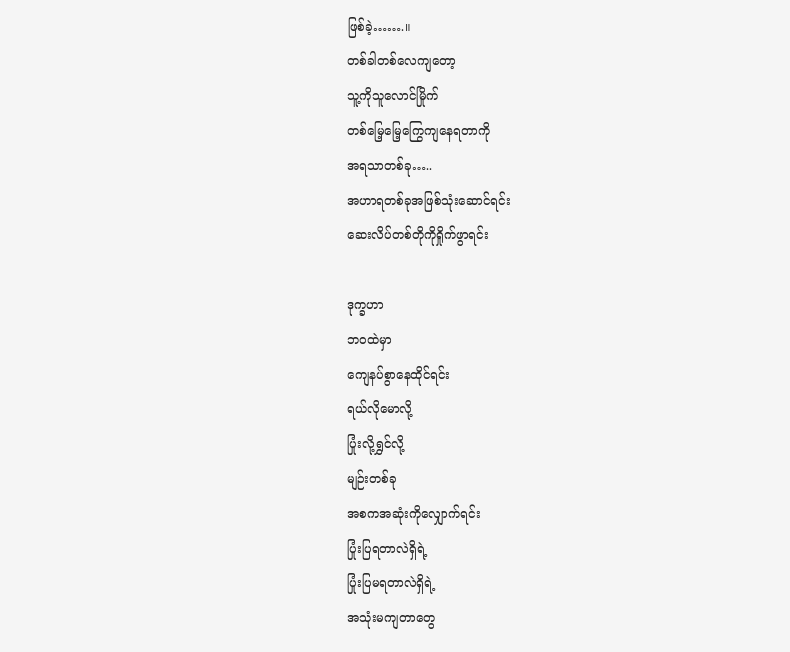ဖြစ်ခဲ့…….။
တစ်ခါတစ်လေကျတော့
သူ့ကိုသူလောင်မြိုက်
တစ်မြေ့မြေ့ကြွေကျနေရတာကို
အရသာတစ်ခု…..
အဟာရတစ်ခုအဖြစ်သုံးဆောင်ရင်း
ဆေးလိပ်တစ်တိုကိုရှိုက်ဖွာရင်း

ဒုက္ခဟာ
ဘဝထဲမှာ
ကျေနပ်စွာနေထိုင်ရင်း
ရယ်လိုမောလို့
ပြုံးလို့ရွှင်လို့
မျဉ်းတစ်ခု
အစကအဆုံးကိုလျှောက်ရင်း
ပြုံးပြရတာလဲရှိရဲ့
ပြုံးပြမရတာလဲရှိရဲ့
အသုံးမကျတာတွေ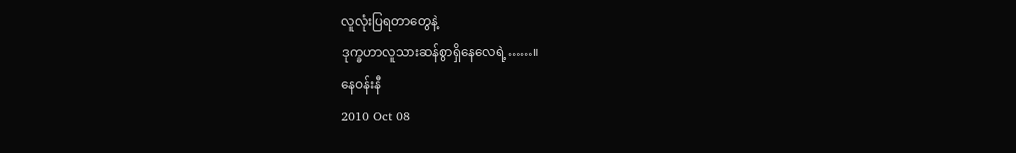လူလုံးပြရတာတွေနဲ့
ဒုက္ခဟာလူသားဆန်စွာရှိနေလေရဲ့……။
နေဝန်းနီ
2010 Oct 08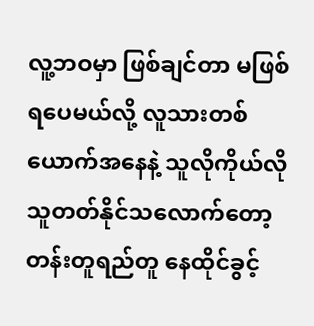လူ့ဘဝမှာ ဖြစ်ချင်တာ မဖြစ်ရပေမယ်လို့ လူသားတစ်ယောက်အနေနဲ့ သူလိုကိုယ်လို သူတတ်နိုင်သလောက်တော့ တန်းတူရည်တူ နေထိုင်ခွင့်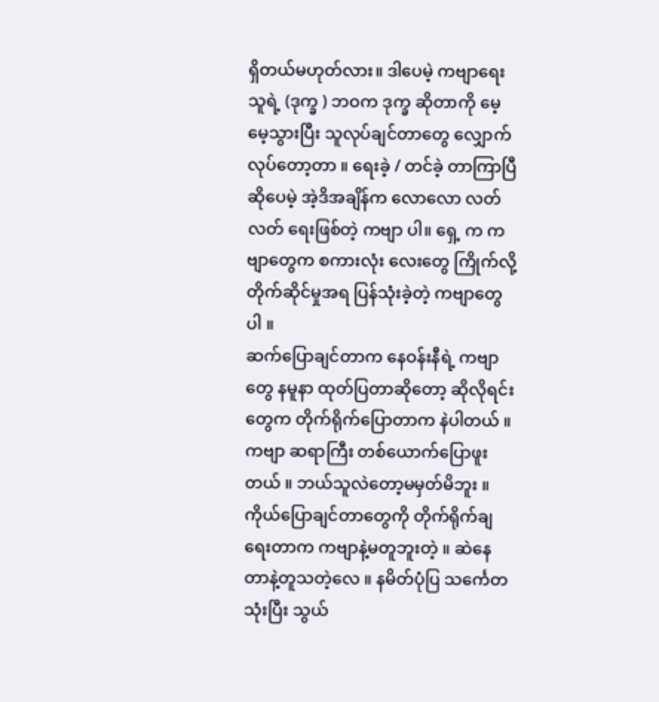ရှိတယ်မဟုတ်လား။ ဒါပေမဲ့ ကဗျာရေးသူရဲ့ (ဒုက္ခ ) ဘဝက ဒုက္ခ ဆိုတာကို မေ့မေ့သွားပြီး သူလုပ်ချင်တာတွေ လျှောက်လုပ်တော့တာ ။ ရေးခဲ့ / တင်ခဲ့ တာကြာပြီ ဆိုပေမဲ့ အဲ့ဒိအချိန်က လောလော လတ်လတ် ရေးဖြစ်တဲ့ ကဗျာ ပါ။ ရှေ့ က ကဗျာတွေက စကားလုံး လေးတွေ ကြိုက်လို့ တိုက်ဆိုင်မှုအရ ပြန်သုံးခဲ့တဲ့ ကဗျာတွေပါ ။
ဆက်ပြောချင်တာက နေဝန်းနီရဲ့ ကဗျာတွေ နမူနာ ထုတ်ပြတာဆိုတော့ ဆိုလိုရင်း တွေက တိုက်ရိုက်ပြောတာက နဲပါတယ် ။ ကဗျာ ဆရာကြီး တစ်ယောက်ပြောဖူးတယ် ။ ဘယ်သူလဲတော့မမှတ်မိဘူး ။ ကိုယ်ပြောချင်တာတွေကို တိုက်ရိုက်ချရေးတာက ကဗျာနဲ့မတူဘူးတဲ့ ။ ဆဲနေတာနဲ့တူသတဲ့လေ ။ နမိတ်ပုံပြ သင်္ကေတ သုံးပြီး သွယ်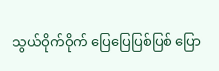သွယ်ဝိုက်ဝိုက် ပြေပြေပြစ်ပြစ် ပြော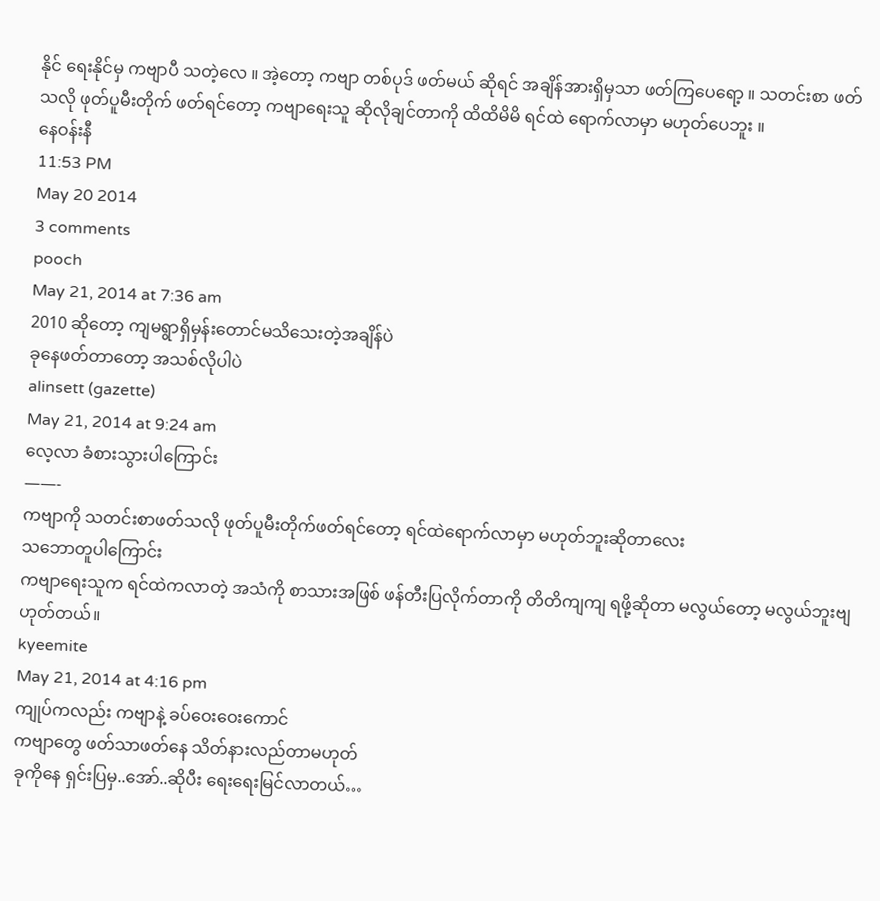နိုင် ရေးနိုင်မှ ကဗျာပီ သတဲ့လေ ။ အဲ့တော့ ကဗျာ တစ်ပုဒ် ဖတ်မယ် ဆိုရင် အချိန်အားရှိမှသာ ဖတ်ကြပေရော့ ။ သတင်းစာ ဖတ်သလို ဖုတ်ပူမီးတိုက် ဖတ်ရင်တော့ ကဗျာရေးသူ ဆိုလိုချင်တာကို ထိထိမိမိ ရင်ထဲ ရောက်လာမှာ မဟုတ်ပေဘူး ။
နေဝန်းနီ
11:53 PM
May 20 2014
3 comments
pooch
May 21, 2014 at 7:36 am
2010 ဆိုတော့ ကျမရွာရှိမှန်းတောင်မသိသေးတဲ့အချိန်ပဲ
ခုနေဖတ်တာတော့ အသစ်လိုပါပဲ
alinsett (gazette)
May 21, 2014 at 9:24 am
လေ့လာ ခံစားသွားပါကြောင်း
——-
ကဗျာကို သတင်းစာဖတ်သလို ဖုတ်ပူမီးတိုက်ဖတ်ရင်တော့ ရင်ထဲရောက်လာမှာ မဟုတ်ဘူးဆိုတာလေး
သဘောတူပါကြောင်း
ကဗျာရေးသူက ရင်ထဲကလာတဲ့ အသံကို စာသားအဖြစ် ဖန်တီးပြလိုက်တာကို တိတိကျကျ ရဖို့ဆိုတာ မလွယ်တော့ မလွယ်ဘူးဗျ
ဟုတ်တယ်။
kyeemite
May 21, 2014 at 4:16 pm
ကျုပ်ကလည်း ကဗျာနဲ့ ခပ်ဝေးဝေးကောင်
ကဗျာတွေ ဖတ်သာဖတ်နေ သိတ်နားလည်တာမဟုတ်
ခုကိုနေ ရှင်းပြမှ..အော်..ဆိုပီး ရေးရေးမြင်လာတယ်…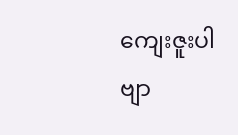ကျေးဇူးပါဗျာ